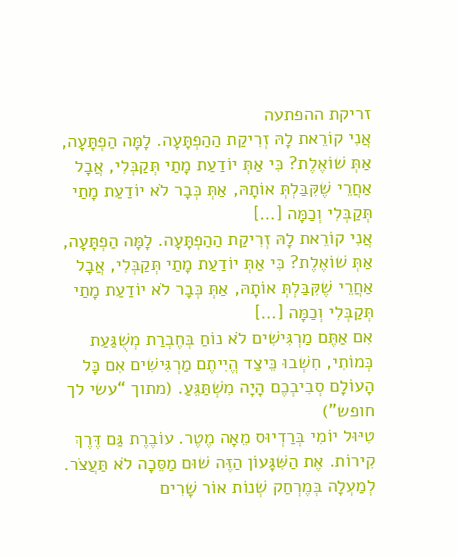זריקת ההפתעה
אֲנִי קוֹרֵאת לָהּ זְרִיקַת הַהַפְתָּעָה. לָמָּה הַפְתָּעָה, אַתְּ שׁוֹאֶלֶת? כִּי אַתְּ יוֹדַעַת מָתַי תְּקַבְּלִי, אֲבָל אַחֲרֵי שֶׁקִּבַּלְתְּ אוֹתָהּ, אַתְּ כְּבָר לֹא יוֹדַעַת מָתַי תְּקַבְּלִי וְכַמָּה […]
אֲנִי קוֹרֵאת לָהּ זְרִיקַת הַהַפְתָּעָה. לָמָּה הַפְתָּעָה, אַתְּ שׁוֹאֶלֶת? כִּי אַתְּ יוֹדַעַת מָתַי תְּקַבְּלִי, אֲבָל אַחֲרֵי שֶׁקִּבַּלְתְּ אוֹתָהּ, אַתְּ כְּבָר לֹא יוֹדַעַת מָתַי תְּקַבְּלִי וְכַמָּה […]
אִם אַתֶּם מַרְגִּישִׁים לֹא נוֹחַ בְּחֶבְרַת מְשֻׁגַּעַת כְּמוֹתִי, חִשְׁבוּ כֵּיצַד הֱיִיתֶם מַרְגִּישִׁים אִם כָּל הָעוֹלָם סְבִיבְכֶם הָיָה מִשְׁתַּגֵּעַ. (מתוך “עשי לך חופש”)
טִיּוּל יוֹמִי בְּרַדְיוּס מֵאָה מֶטֶר. עוֹבֶרֶת גַּם דֶּרֶךְ קִירוֹת. אֶת הַשִּׁגָּעוֹן הַזֶּה שׁוּם מַסֵּכָה לֹא תַּעֲצֹר. לְמַעְלָה בְּמֶרְחַק שְׁנוֹת אוֹר שָׁרִים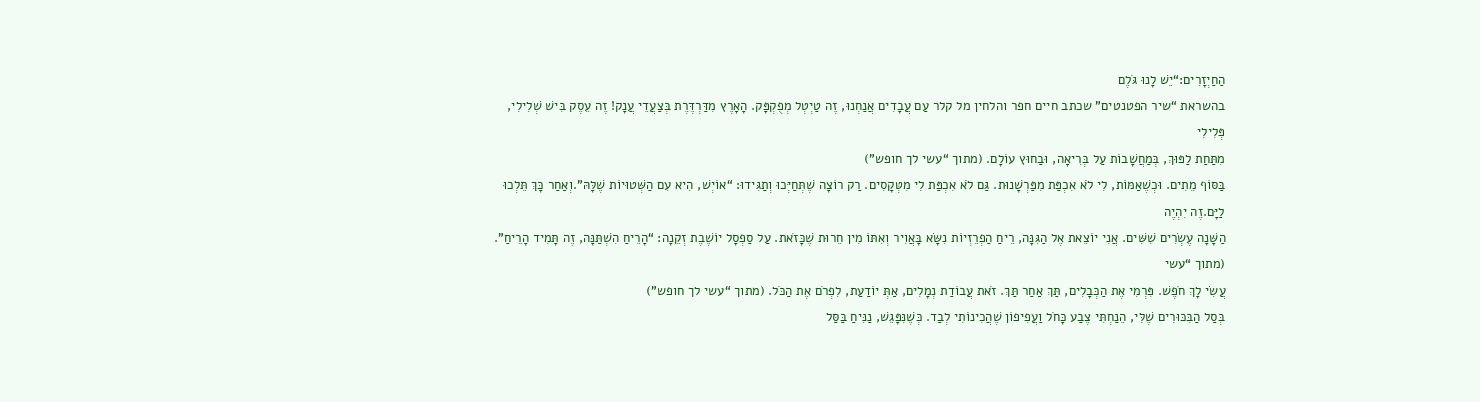הַחַיְזָרִים:“יֵשׁ לָנוּ גֹּלֶם
בהשראת “שיר הפטנטים” שכתב חיים חפר והלחין מל קלר עַם עֲבָדִים אֲנַחְנוּ, זֶה טַיְטְל מְפֻקְפָּק. הָאָרֶץ מִדַּרְדֶּרֶת בְּצַעֲדֵי עֲנָק! זֶה עֵסֶק בִּישׁ שְׁלִילִי, פְּלִילִי
מִתַּחַת לַפּוּךְ, בְּמַחֲשָׁבוֹת עַל בְּרִיאָה, וּבַחוּץ עוֹלָם. (מתוך “עשי לך חופש”)
בַּסּוֹף מֵתִים. וּכְשֶׁאַמּוֹת, לִי לֹא אִכְפַּת מִפַּרְשָׁנוּת. גַּם לֹא אִכְפַּת לִי מִטְּקָסִים. רַק רוֹצָה שֶׁתְּחַיְּכוּ וְתַגִּידוּ: “אוֹיְשׁ, הִיא עִם הַשְּׁטוּיוֹת שֶׁלָּהּ”.וְאַחַר כָּךְ תֵּלְכוּ לַיָּם.זֶה יִהְיֶה
הַשָּׁנָה עֶשְׂרִים שִׁשִּׁים. אֲנִי יוֹצֵאת אֶל הַגִּנָּה, רֵיחַ הַפְרֵזְיוֹת נִשָּׂא בָּאֲוִיר וְאִתּוֹ מִין חֵרוּת שֶׁכָּזֹאת. עַל סַפְסָל יוֹשֶׁבֶת זְקֵנָה: “הָרֵיחַ הִשְׁתַּנָּה, זֶה תָּמִיד הָרֵיחַ”. (מתוך “עשי
עֲשִׂי לָךְ חֹפֶשׁ. פִּרְמִי אֶת הַכְּבָלִים, תַּךְ אַחַר תַּךְ. זֹאת עֲבוֹדַת נְמָלִים, אַתְּ יוֹדַעַת, לִפְרֹם אֶת הַכֹּל. (מתוך “עשי לך חופש”)
בְּסַל הַבִּכּוּרִים שֶׁלִּי, הֵנַחְתִּי צֶבַע כָּחֹל וַעֲפִיפוֹן שֶׁהֲכִינוֹתִי לְבַד. כְּשֶׁנִּפָּגֵשׁ, נַנִּיחַ בַּסַּל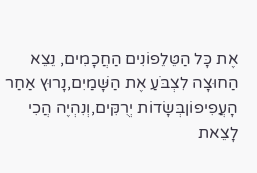אֶת כָּל הַטֵּלֵפוֹנִים הַחֲכָמִים, נֵצֵא הַחוּצָה לִצְבֹּעַ אֶת הַשָּׁמַיִם,נָרוּץ אַחַר הָעֲפִיפוֹןבְּשָׂדוֹת יְרֻקִּים,וְנִהְיֶה הֲכִי
לָצֵאת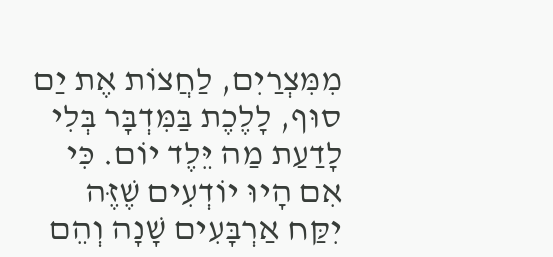מִמִּצְרַיִם, לַחֲצוֹת אֶת יַם סוּף, לָלֶכֶת בַּמִּדְבָּר בְּלִי לָדַעַת מַה יֵּלֶד יוֹם. כִּי אִם הָיוּ יוֹדְעִים שֶׁזֶּה יִקַּח אַרְבָּעִים שָׁנָה וְהֵם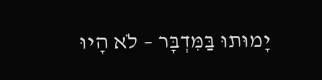יָמוּתוּ בַּמִּדְבָּר – לֹא הָיוּ